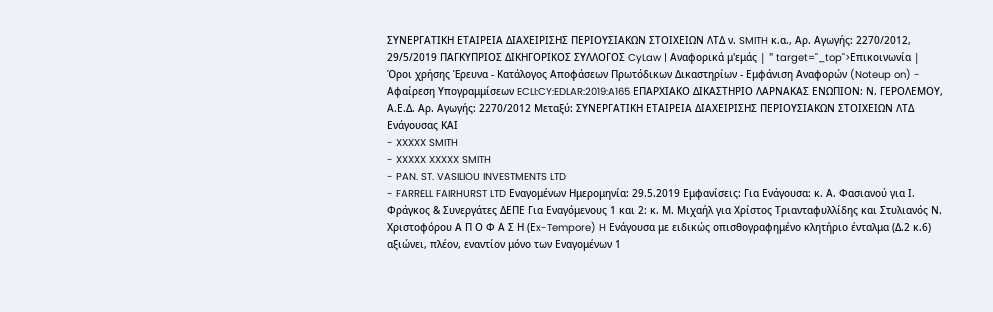ΣΥΝΕΡΓΑΤΙΚΗ ΕΤΑΙΡΕΙΑ ΔΙΑΧΕΙΡΙΣΗΣ ΠΕΡΙΟΥΣΙΑΚΩΝ ΣΤΟΙΧΕΙΩΝ ΛΤΔ ν. SMITH κ.α., Αρ. Αγωγής: 2270/2012, 29/5/2019 ΠΑΓΚΥΠΡΙΟΣ ΔΙΚΗΓΟΡΙΚΟΣ ΣΥΛΛΟΓΟΣ CyLaw | Αναφορικά μ'εμάς | " target="_top">Επικοινωνία | Όροι χρήσης Έρευνα - Κατάλογος Αποφάσεων Πρωτόδικων Δικαστηρίων - Εμφάνιση Αναφορών (Noteup on) - Αφαίρεση Υπογραμμίσεων ECLI:CY:EDLAR:2019:A165 ΕΠΑΡΧΙΑΚΟ ΔΙΚΑΣΤΗΡΙΟ ΛΑΡΝΑΚΑΣ ΕΝΩΠΙΟΝ: Ν. ΓΕΡΟΛΕΜΟΥ, Α.Ε.Δ. Αρ. Αγωγής: 2270/2012 Μεταξύ: ΣΥΝΕΡΓΑΤΙΚΗ ΕΤΑΙΡΕΙΑ ΔΙΑΧΕΙΡΙΣΗΣ ΠΕΡΙΟΥΣΙΑΚΩΝ ΣΤΟΙΧΕΙΩΝ ΛΤΔ Ενάγουσας ΚΑΙ
- XXXXX SMITH
- XXXXX XXXXX SMITH
- PAN. ST. VASILIOU INVESTMENTS LTD
- FARRELL FAIRHURST LTD Εναγομένων Ημερομηνία: 29.5.2019 Εμφανίσεις: Για Ενάγουσα: κ. Α. Φασιανού για Ι. Φράγκος & Συνεργάτες ΔΕΠΕ Για Εναγόμενους 1 και 2: κ. Μ. Μιχαήλ για Χρίστος Τριανταφυλλίδης και Στυλιανός Ν. Χριστοφόρου Α Π Ο Φ Α Σ Η (Εx-Tempore) H Ενάγουσα με ειδικώς οπισθογραφημένο κλητήριο ένταλμα (Δ.2 κ.6) αξιώνει, πλέον, εναντίον μόνο των Εναγομένων 1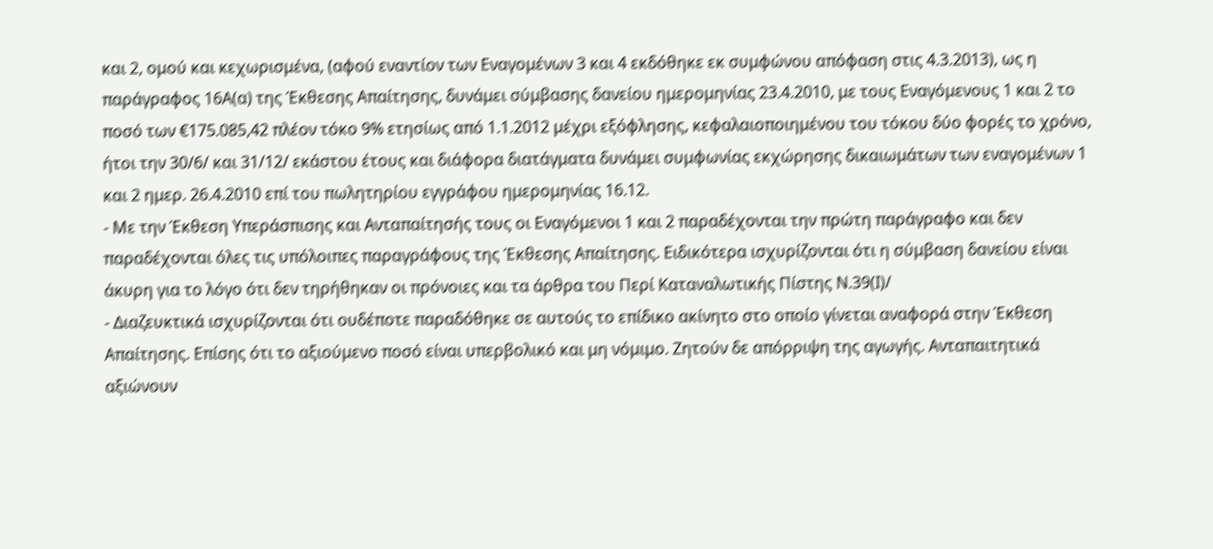και 2, ομού και κεχωρισμένα, (αφού εναντίον των Εναγομένων 3 και 4 εκδόθηκε εκ συμφώνου απόφαση στις 4.3.2013), ως η παράγραφος 16Α(α) της Έκθεσης Απαίτησης, δυνάμει σύμβασης δανείου ημερομηνίας 23.4.2010, με τους Εναγόμενους 1 και 2 το ποσό των €175.085,42 πλέον τόκο 9% ετησίως από 1.1.2012 μέχρι εξόφλησης, κεφαλαιοποιημένου του τόκου δύο φορές το χρόνο, ήτοι την 30/6/ και 31/12/ εκάστου έτους και διάφορα διατάγματα δυνάμει συμφωνίας εκχώρησης δικαιωμάτων των εναγομένων 1 και 2 ημερ. 26.4.2010 επί του πωλητηρίου εγγράφου ημερομηνίας 16.12.
- Με την Έκθεση Υπεράσπισης και Ανταπαίτησής τους οι Εναγόμενοι 1 και 2 παραδέχονται την πρώτη παράγραφο και δεν παραδέχονται όλες τις υπόλοιπες παραγράφους της Έκθεσης Απαίτησης. Ειδικότερα ισχυρίζονται ότι η σύμβαση δανείου είναι άκυρη για το λόγο ότι δεν τηρήθηκαν οι πρόνοιες και τα άρθρα του Περί Καταναλωτικής Πίστης Ν.39(Ι)/
- Διαζευκτικά ισχυρίζονται ότι ουδέποτε παραδόθηκε σε αυτούς το επίδικο ακίνητο στο οποίο γίνεται αναφορά στην Έκθεση Απαίτησης. Επίσης ότι το αξιούμενο ποσό είναι υπερβολικό και μη νόμιμο. Ζητούν δε απόρριψη της αγωγής. Ανταπαιτητικά αξιώνουν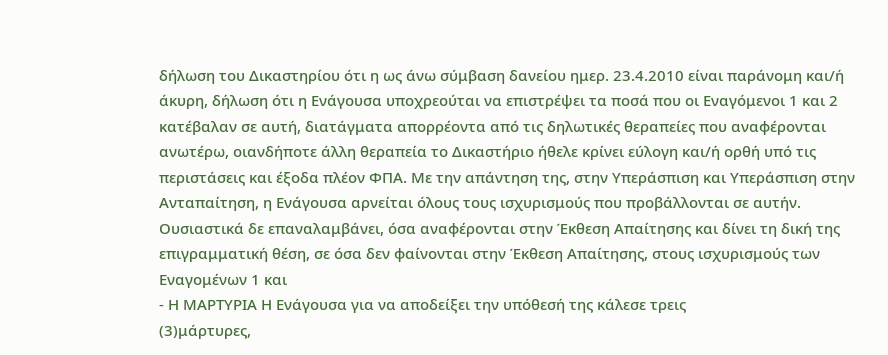δήλωση του Δικαστηρίου ότι η ως άνω σύμβαση δανείου ημερ. 23.4.2010 είναι παράνομη και/ή άκυρη, δήλωση ότι η Ενάγουσα υποχρεούται να επιστρέψει τα ποσά που οι Εναγόμενοι 1 και 2 κατέβαλαν σε αυτή, διατάγματα απορρέοντα από τις δηλωτικές θεραπείες που αναφέρονται ανωτέρω, οιανδήποτε άλλη θεραπεία το Δικαστήριο ήθελε κρίνει εύλογη και/ή ορθή υπό τις περιστάσεις και έξοδα πλέον ΦΠΑ. Με την απάντηση της, στην Υπεράσπιση και Υπεράσπιση στην Ανταπαίτηση, η Ενάγουσα αρνείται όλους τους ισχυρισμούς που προβάλλονται σε αυτήν. Ουσιαστικά δε επαναλαμβάνει, όσα αναφέρονται στην Έκθεση Απαίτησης και δίνει τη δική της επιγραμματική θέση, σε όσα δεν φαίνονται στην Έκθεση Απαίτησης, στους ισχυρισμούς των Εναγομένων 1 και
- Η ΜΑΡΤΥΡΙΑ Η Ενάγουσα για να αποδείξει την υπόθεσή της κάλεσε τρεις
(3)μάρτυρες,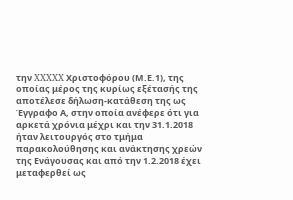την XXXXX Χριστοφόρου (Μ.Ε.1), της οποίας μέρος της κυρίως εξέτασής της αποτέλεσε δήλωση-κατάθεση της ως Έγγραφο Α, στην οποία ανέφερε ότι για αρκετά χρόνια μέχρι και την 31.1.2018 ήταν λειτουργός στο τμήμα παρακολούθησης και ανάκτησης χρεών της Ενάγουσας και από την 1.2.2018 έχει μεταφερθεί ως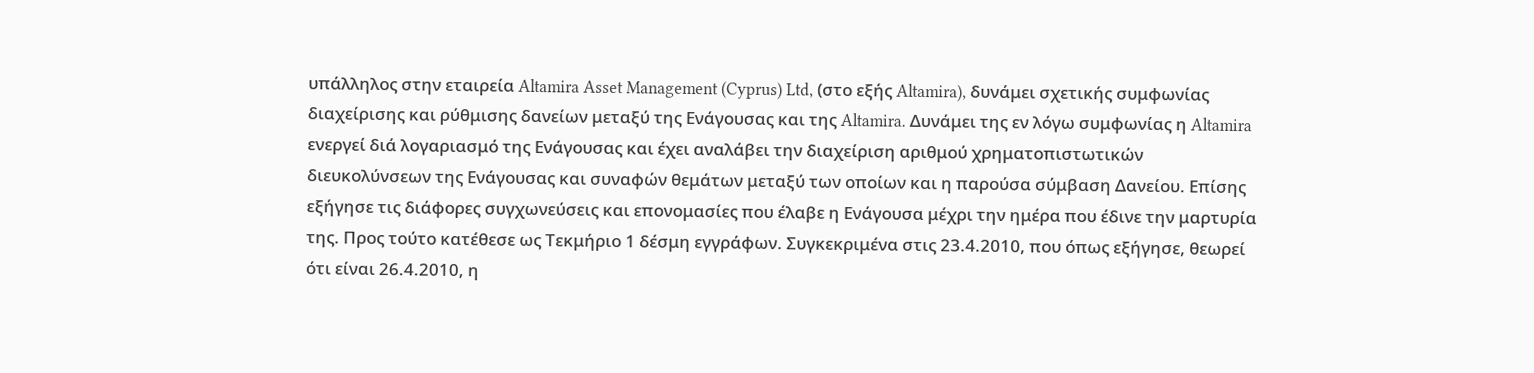υπάλληλος στην εταιρεία Altamira Asset Management (Cyprus) Ltd, (στο εξής Altamira), δυνάμει σχετικής συμφωνίας διαχείρισης και ρύθμισης δανείων μεταξύ της Ενάγουσας και της Altamira. Δυνάμει της εν λόγω συμφωνίας η Altamira ενεργεί διά λογαριασμό της Ενάγουσας και έχει αναλάβει την διαχείριση αριθμού χρηματοπιστωτικών διευκολύνσεων της Ενάγουσας και συναφών θεμάτων μεταξύ των οποίων και η παρούσα σύμβαση Δανείου. Επίσης εξήγησε τις διάφορες συγχωνεύσεις και επονομασίες που έλαβε η Ενάγουσα μέχρι την ημέρα που έδινε την μαρτυρία της. Προς τούτο κατέθεσε ως Τεκμήριο 1 δέσμη εγγράφων. Συγκεκριμένα στις 23.4.2010, που όπως εξήγησε, θεωρεί ότι είναι 26.4.2010, η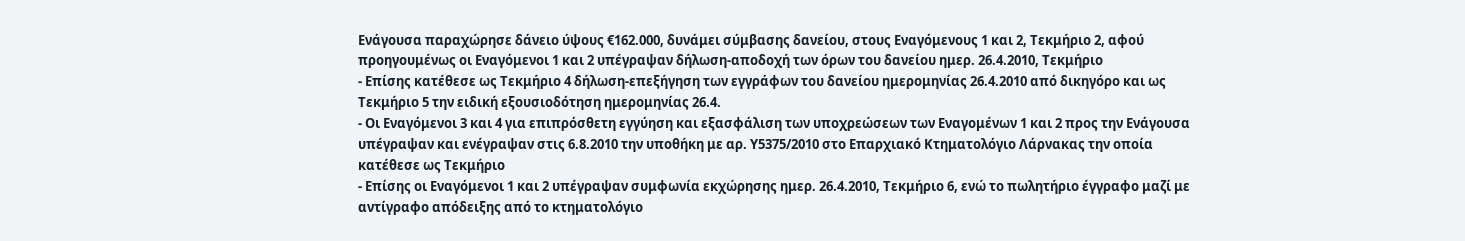Ενάγουσα παραχώρησε δάνειο ύψους €162.000, δυνάμει σύμβασης δανείου, στους Εναγόμενους 1 και 2, Τεκμήριο 2, αφού προηγουμένως οι Εναγόμενοι 1 και 2 υπέγραψαν δήλωση-αποδοχή των όρων του δανείου ημερ. 26.4.2010, Τεκμήριο
- Επίσης κατέθεσε ως Τεκμήριο 4 δήλωση-επεξήγηση των εγγράφων του δανείου ημερομηνίας 26.4.2010 από δικηγόρο και ως Τεκμήριο 5 την ειδική εξουσιοδότηση ημερομηνίας 26.4.
- Οι Εναγόμενοι 3 και 4 για επιπρόσθετη εγγύηση και εξασφάλιση των υποχρεώσεων των Εναγομένων 1 και 2 προς την Ενάγουσα υπέγραψαν και ενέγραψαν στις 6.8.2010 την υποθήκη με αρ. Υ5375/2010 στο Επαρχιακό Κτηματολόγιο Λάρνακας την οποία κατέθεσε ως Τεκμήριο
- Επίσης οι Εναγόμενοι 1 και 2 υπέγραψαν συμφωνία εκχώρησης ημερ. 26.4.2010, Τεκμήριο 6, ενώ το πωλητήριο έγγραφο μαζί με αντίγραφο απόδειξης από το κτηματολόγιο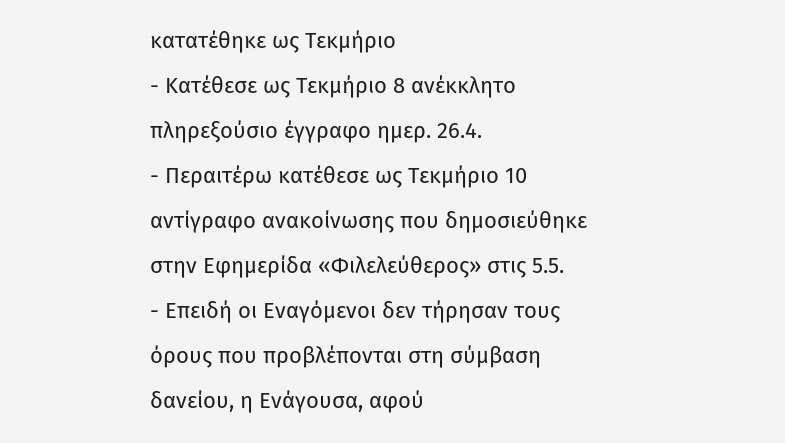κατατέθηκε ως Τεκμήριο
- Κατέθεσε ως Τεκμήριο 8 ανέκκλητο πληρεξούσιο έγγραφο ημερ. 26.4.
- Περαιτέρω κατέθεσε ως Τεκμήριο 10 αντίγραφο ανακοίνωσης που δημοσιεύθηκε στην Εφημερίδα «Φιλελεύθερος» στις 5.5.
- Επειδή οι Εναγόμενοι δεν τήρησαν τους όρους που προβλέπονται στη σύμβαση δανείου, η Ενάγουσα, αφού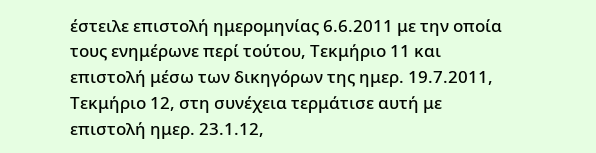έστειλε επιστολή ημερομηνίας 6.6.2011 με την οποία τους ενημέρωνε περί τούτου, Τεκμήριο 11 και επιστολή μέσω των δικηγόρων της ημερ. 19.7.2011, Τεκμήριο 12, στη συνέχεια τερμάτισε αυτή με επιστολή ημερ. 23.1.12,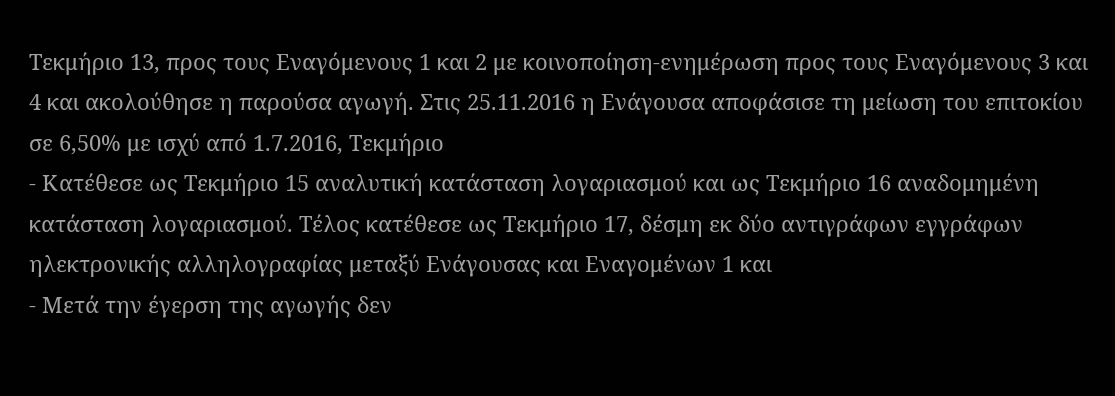Τεκμήριο 13, προς τους Εναγόμενους 1 και 2 με κοινοποίηση-ενημέρωση προς τους Εναγόμενους 3 και 4 και ακολούθησε η παρούσα αγωγή. Στις 25.11.2016 η Ενάγουσα αποφάσισε τη μείωση του επιτοκίου σε 6,50% με ισχύ από 1.7.2016, Τεκμήριο
- Κατέθεσε ως Τεκμήριο 15 αναλυτική κατάσταση λογαριασμού και ως Τεκμήριο 16 αναδομημένη κατάσταση λογαριασμού. Τέλος κατέθεσε ως Τεκμήριο 17, δέσμη εκ δύο αντιγράφων εγγράφων ηλεκτρονικής αλληλογραφίας μεταξύ Ενάγουσας και Εναγομένων 1 και
- Μετά την έγερση της αγωγής δεν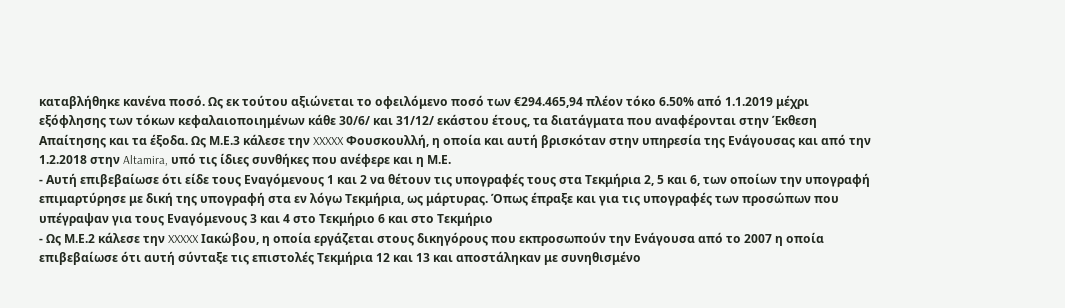καταβλήθηκε κανένα ποσό. Ως εκ τούτου αξιώνεται το οφειλόμενο ποσό των €294.465,94 πλέον τόκο 6.50% από 1.1.2019 μέχρι εξόφλησης των τόκων κεφαλαιοποιημένων κάθε 30/6/ και 31/12/ εκάστου έτους, τα διατάγματα που αναφέρονται στην Έκθεση Απαίτησης και τα έξοδα. Ως Μ.Ε.3 κάλεσε την XXXXX Φουσκουλλή, η οποία και αυτή βρισκόταν στην υπηρεσία της Ενάγουσας και από την 1.2.2018 στην Altamira, υπό τις ίδιες συνθήκες που ανέφερε και η Μ.Ε.
- Αυτή επιβεβαίωσε ότι είδε τους Εναγόμενους 1 και 2 να θέτουν τις υπογραφές τους στα Τεκμήρια 2, 5 και 6, των οποίων την υπογραφή επιμαρτύρησε με δική της υπογραφή στα εν λόγω Τεκμήρια, ως μάρτυρας. Όπως έπραξε και για τις υπογραφές των προσώπων που υπέγραψαν για τους Εναγόμενους 3 και 4 στο Τεκμήριο 6 και στο Τεκμήριο
- Ως Μ.Ε.2 κάλεσε την XXXXX Ιακώβου, η οποία εργάζεται στους δικηγόρους που εκπροσωπούν την Ενάγουσα από το 2007 η οποία επιβεβαίωσε ότι αυτή σύνταξε τις επιστολές Τεκμήρια 12 και 13 και αποστάληκαν με συνηθισμένο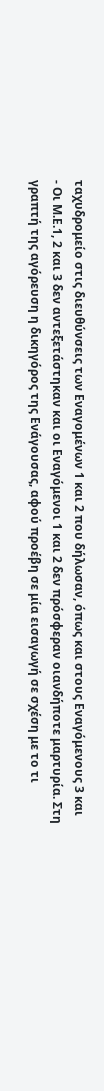ταχυδρομείο στις διευθύνσεις των Εναγομένων 1 και 2 που δήλωσαν, όπως και στους Εναγόμενους 3 και
- Οι Μ.Ε.1, 2 και 3 δεν αντεξετάστηκαν και οι Εναγόμενοι 1 και 2 δεν πρόσφεραν οιανδήποτε μαρτυρία. Στη γραπτή της αγόρευση η δικηγόρος της Ενάγουσας, αφού προέβη σε μία εισαγωγή σε σχέση με το τι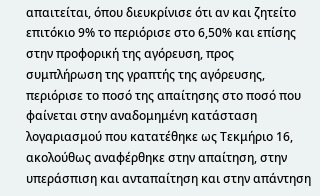απαιτείται, όπου διευκρίνισε ότι αν και ζητείτο επιτόκιο 9% το περιόρισε στο 6,50% και επίσης στην προφορική της αγόρευση, προς συμπλήρωση της γραπτής της αγόρευσης, περιόρισε το ποσό της απαίτησης στο ποσό που φαίνεται στην αναδομημένη κατάσταση λογαριασμού που κατατέθηκε ως Τεκμήριο 16, ακολούθως αναφέρθηκε στην απαίτηση, στην υπεράσπιση και ανταπαίτηση και στην απάντηση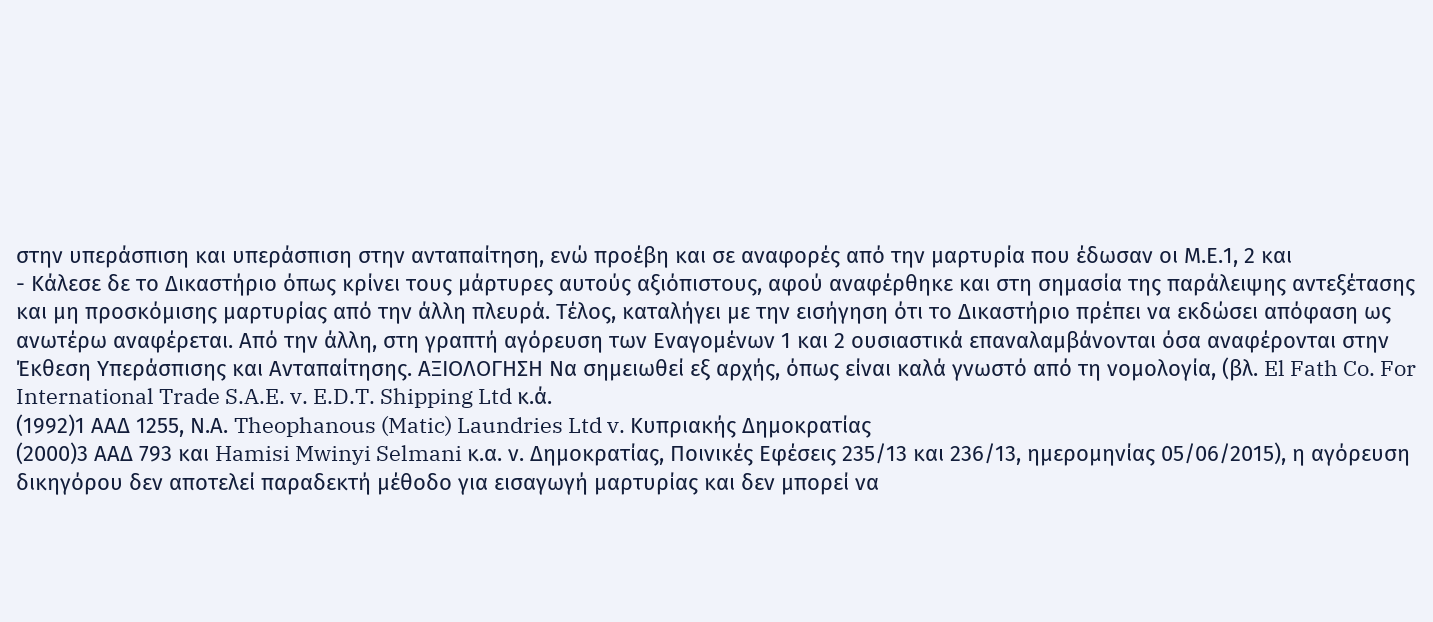στην υπεράσπιση και υπεράσπιση στην ανταπαίτηση, ενώ προέβη και σε αναφορές από την μαρτυρία που έδωσαν οι Μ.Ε.1, 2 και
- Κάλεσε δε το Δικαστήριο όπως κρίνει τους μάρτυρες αυτούς αξιόπιστους, αφού αναφέρθηκε και στη σημασία της παράλειψης αντεξέτασης και μη προσκόμισης μαρτυρίας από την άλλη πλευρά. Τέλος, καταλήγει με την εισήγηση ότι το Δικαστήριο πρέπει να εκδώσει απόφαση ως ανωτέρω αναφέρεται. Από την άλλη, στη γραπτή αγόρευση των Εναγομένων 1 και 2 ουσιαστικά επαναλαμβάνονται όσα αναφέρονται στην Έκθεση Υπεράσπισης και Ανταπαίτησης. ΑΞΙΟΛΟΓΗΣΗ Να σημειωθεί εξ αρχής, όπως είναι καλά γνωστό από τη νομολογία, (βλ. El Fath Co. For International Trade S.A.E. v. E.D.T. Shipping Ltd κ.ά.
(1992)1 ΑΑΔ 1255, Ν.Α. Theophanous (Matic) Laundries Ltd v. Κυπριακής Δημοκρατίας
(2000)3 ΑΑΔ 793 και Hamisi Mwinyi Selmani κ.α. ν. Δημοκρατίας, Ποινικές Εφέσεις 235/13 και 236/13, ημερομηνίας 05/06/2015), η αγόρευση δικηγόρου δεν αποτελεί παραδεκτή μέθοδο για εισαγωγή μαρτυρίας και δεν μπορεί να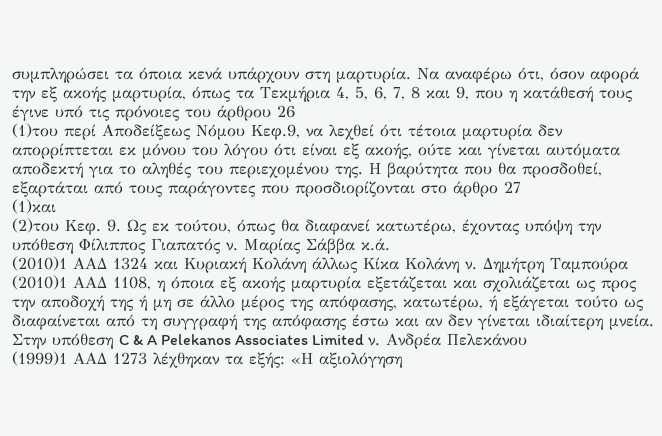συμπληρώσει τα όποια κενά υπάρχουν στη μαρτυρία. Να αναφέρω ότι, όσον αφορά την εξ ακοής μαρτυρία, όπως τα Τεκμήρια 4, 5, 6, 7, 8 και 9, που η κατάθεσή τους έγινε υπό τις πρόνοιες του άρθρου 26
(1)του περί Αποδείξεως Νόμου Κεφ.9, να λεχθεί ότι τέτοια μαρτυρία δεν απορρίπτεται εκ μόνου του λόγου ότι είναι εξ ακοής, ούτε και γίνεται αυτόματα αποδεκτή για το αληθές του περιεχομένου της. Η βαρύτητα που θα προσδοθεί, εξαρτάται από τους παράγοντες που προσδιορίζονται στο άρθρο 27
(1)και
(2)του Κεφ. 9. Ως εκ τούτου, όπως θα διαφανεί κατωτέρω, έχοντας υπόψη την υπόθεση Φίλιππος Γιαπατός ν. Μαρίας Σάββα κ.ά.
(2010)1 ΑΑΔ 1324 και Κυριακή Κολάνη άλλως Κίκα Κολάνη ν. Δημήτρη Ταμπούρα
(2010)1 ΑΑΔ 1108, η όποια εξ ακοής μαρτυρία εξετάζεται και σχολιάζεται ως προς την αποδοχή της ή μη σε άλλο μέρος της απόφασης, κατωτέρω, ή εξάγεται τούτο ως διαφαίνεται από τη συγγραφή της απόφασης έστω και αν δεν γίνεται ιδιαίτερη μνεία. Στην υπόθεση C & A Pelekanos Associates Limited ν. Ανδρέα Πελεκάνου
(1999)1 ΑΑΔ 1273 λέχθηκαν τα εξής: «Η αξιολόγηση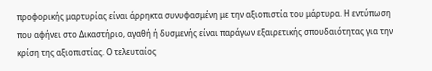προφορικής μαρτυρίας είναι άρρηκτα συνυφασμένη με την αξιοπιστία του μάρτυρα. Η εντύπωση που αφήνει στο Δικαστήριο, αγαθή ή δυσμενής είναι παράγων εξαιρετικής σπουδαιότητας για την κρίση της αξιοπιστίας. Ο τελευταίος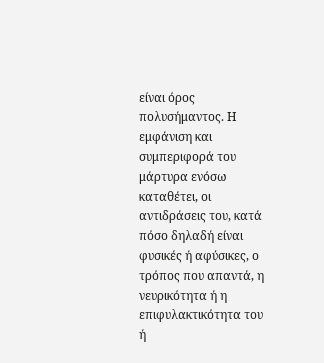είναι όρος πολυσήμαντος. Η εμφάνιση και συμπεριφορά του μάρτυρα ενόσω καταθέτει, οι αντιδράσεις του, κατά πόσο δηλαδή είναι φυσικές ή αφύσικες, ο τρόπος που απαντά, η νευρικότητα ή η επιφυλακτικότητα του ή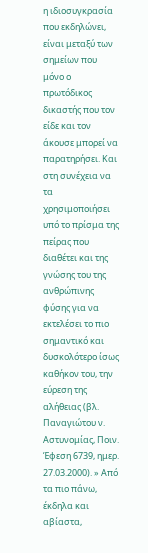η ιδιοσυγκρασία που εκδηλώνει, είναι μεταξύ των σημείων που μόνο ο πρωτόδικος δικαστής που τον είδε και τον άκουσε μπορεί να παρατηρήσει. Και στη συνέχεια να τα χρησιμοποιήσει υπό το πρίσμα της πείρας που διαθέτει και της γνώσης του της ανθρώπινης φύσης για να εκτελέσει το πιο σημαντικό και δυσκολότερο ίσως καθήκον του, την εύρεση της αλήθειας (βλ. Παναγιώτου ν. Αστυνομίας, Ποιν. Έφεση 6739, ημερ. 27.03.2000). » Από τα πιο πάνω, έκδηλα και αβίαστα,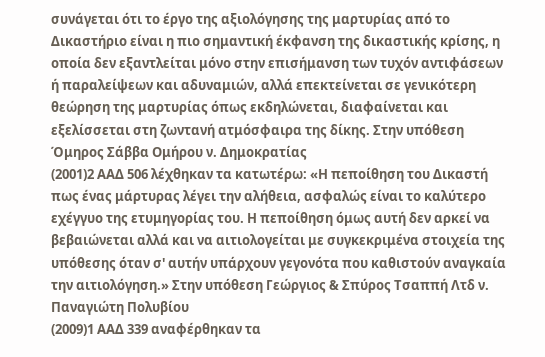συνάγεται ότι το έργο της αξιολόγησης της μαρτυρίας από το Δικαστήριο είναι η πιο σημαντική έκφανση της δικαστικής κρίσης, η οποία δεν εξαντλείται μόνο στην επισήμανση των τυχόν αντιφάσεων ή παραλείψεων και αδυναμιών, αλλά επεκτείνεται σε γενικότερη θεώρηση της μαρτυρίας όπως εκδηλώνεται, διαφαίνεται και εξελίσσεται στη ζωντανή ατμόσφαιρα της δίκης. Στην υπόθεση Όμηρος Σάββα Ομήρου ν. Δημοκρατίας
(2001)2 ΑΑΔ 506 λέχθηκαν τα κατωτέρω: «Η πεποίθηση του Δικαστή πως ένας μάρτυρας λέγει την αλήθεια, ασφαλώς είναι το καλύτερο εχέγγυο της ετυμηγορίας του. Η πεποίθηση όμως αυτή δεν αρκεί να βεβαιώνεται αλλά και να αιτιολογείται με συγκεκριμένα στοιχεία της υπόθεσης όταν σ' αυτήν υπάρχουν γεγονότα που καθιστούν αναγκαία την αιτιολόγηση.» Στην υπόθεση Γεώργιος & Σπύρος Τσαππή Λτδ ν. Παναγιώτη Πολυβίου
(2009)1 ΑΑΔ 339 αναφέρθηκαν τα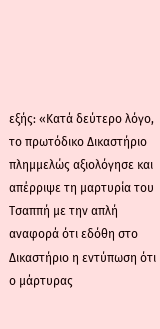εξής: «Κατά δεύτερο λόγο, το πρωτόδικο Δικαστήριο πλημμελώς αξιολόγησε και απέρριψε τη μαρτυρία του Τσαππή με την απλή αναφορά ότι εδόθη στο Δικαστήριο η εντύπωση ότι ο μάρτυρας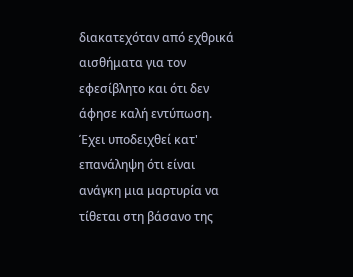διακατεχόταν από εχθρικά αισθήματα για τον εφεσίβλητο και ότι δεν άφησε καλή εντύπωση. Έχει υποδειχθεί κατ' επανάληψη ότι είναι ανάγκη μια μαρτυρία να τίθεται στη βάσανο της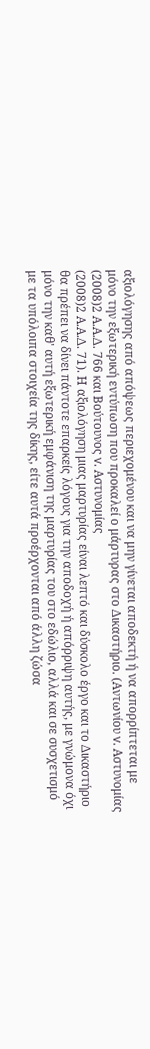αξιολόγησης από απόψεως περιεχομένου και να μην γίνεται αποδεκτή ή να απορρίπτεται με μόνο την εξωτερική εντύπωση που προκαλεί ο μάρτυρας στο Δικαστήριο. (Αντωνίου v. Αστυνομίας
(2008)2 Α.Α.Δ. 766 και Βούτουνος v. Αστυνομίας
(2008)2 Α.Α.Δ. 71). Η αξιολόγηση μιας μαρτυρίας είναι λεπτό και δύσκολο έργο και το Δικαστήριο θα πρέπει να δίνει πάντοτε επαρκείς λόγους για την αποδοχή ή απόρριψη αυτής, με γνώμονα όχι μόνο την καθ' αυτή εξωτερική εμφάνιση της μαρτυρίας του στο εδώλιο, αλλά και σε συσχετισμό με τα υπόλοιπα στοιχεία της δίκης, είτε αυτά προέρχονται από άλλη ζώσα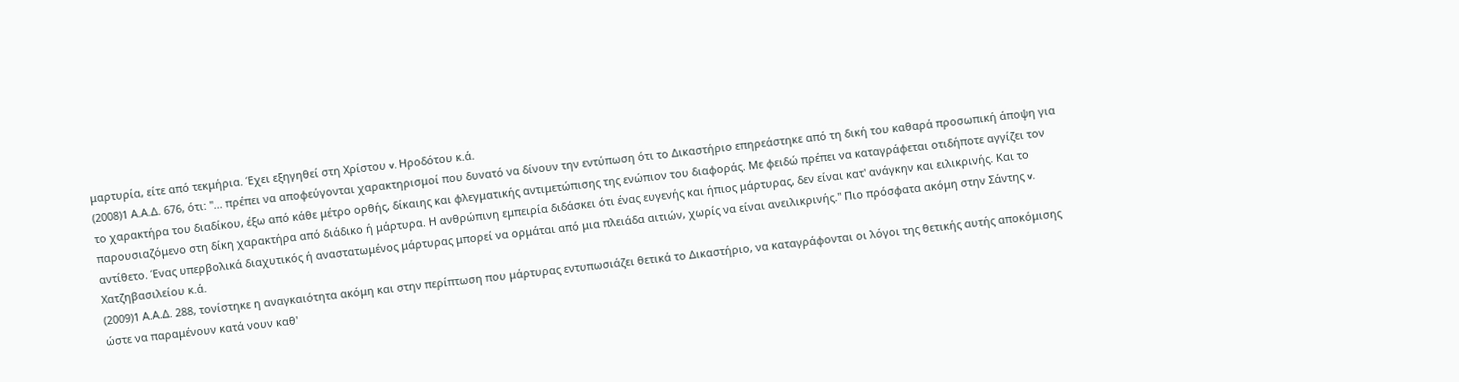μαρτυρία, είτε από τεκμήρια. Έχει εξηγηθεί στη Χρίστου v. Ηροδότου κ.ά.
(2008)1 Α.Α.Δ. 676, ότι: "... πρέπει να αποφεύγονται χαρακτηρισμοί που δυνατό να δίνουν την εντύπωση ότι το Δικαστήριο επηρεάστηκε από τη δική του καθαρά προσωπική άποψη για το χαρακτήρα του διαδίκου, έξω από κάθε μέτρο ορθής, δίκαιης και φλεγματικής αντιμετώπισης της ενώπιον του διαφοράς. Με φειδώ πρέπει να καταγράφεται οτιδήποτε αγγίζει τον παρουσιαζόμενο στη δίκη χαρακτήρα από διάδικο ή μάρτυρα. Η ανθρώπινη εμπειρία διδάσκει ότι ένας ευγενής και ήπιος μάρτυρας, δεν είναι κατ' ανάγκην και ειλικρινής. Και το αντίθετο. Ένας υπερβολικά διαχυτικός ή αναστατωμένος μάρτυρας μπορεί να ορμάται από μια πλειάδα αιτιών, χωρίς να είναι ανειλικρινής." Πιο πρόσφατα ακόμη στην Σάντης v. Χατζηβασιλείου κ.ά.
(2009)1 Α.Α.Δ. 288, τονίστηκε η αναγκαιότητα ακόμη και στην περίπτωση που μάρτυρας εντυπωσιάζει θετικά το Δικαστήριο, να καταγράφονται οι λόγοι της θετικής αυτής αποκόμισης ώστε να παραμένουν κατά νουν καθ'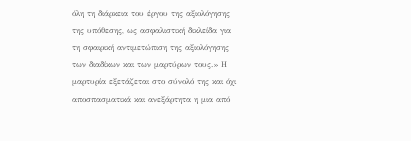όλη τη διάρκεια του έργου της αξιολόγησης της υπόθεσης, ως ασφαλιστική δικλείδα για τη σφαιρική αντιμετώπιση της αξιολόγησης των διαδίκων και των μαρτύρων τους.» Η μαρτυρία εξετάζεται στο σύνολό της και όχι αποσπασματικά και ανεξάρτητα η μια από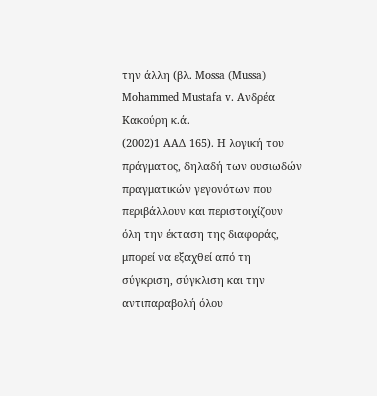την άλλη (βλ. Mossa (Mussa) Mohammed Mustafa v. Ανδρέα Κακούρη κ.ά.
(2002)1 ΑΑΔ 165). Η λογική του πράγματος, δηλαδή των ουσιωδών πραγματικών γεγονότων που περιβάλλουν και περιστοιχίζουν όλη την έκταση της διαφοράς, μπορεί να εξαχθεί από τη σύγκριση, σύγκλιση και την αντιπαραβολή όλου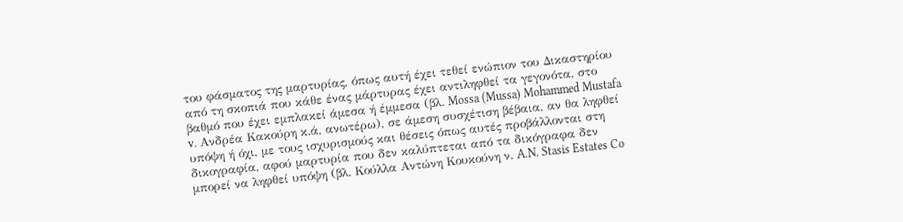του φάσματος της μαρτυρίας, όπως αυτή έχει τεθεί ενώπιον του Δικαστηρίου από τη σκοπιά που κάθε ένας μάρτυρας έχει αντιληφθεί τα γεγονότα, στο βαθμό που έχει εμπλακεί άμεσα ή έμμεσα (βλ. Mossa (Mussa) Mohammed Mustafa v. Ανδρέα Κακούρη κ.ά, ανωτέρω), σε άμεση συσχέτιση βέβαια, αν θα ληφθεί υπόψη ή όχι, με τους ισχυρισμούς και θέσεις όπως αυτές προβάλλονται στη δικογραφία, αφού μαρτυρία που δεν καλύπτεται από τα δικόγραφα δεν μπορεί να ληφθεί υπόψη (βλ. Κούλλα Αντώνη Κουκούνη ν. A.N. Stasis Estates Co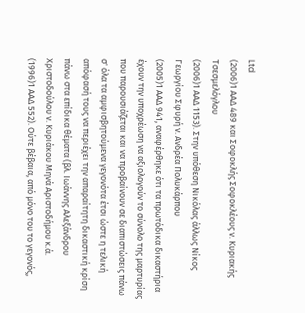Ltd
(2006)1 ΑΑΔ 489 και Σοφοκλής Σοφοκλέους ν. Κυριακής Τσεσμελόγλου
(2006)1 ΑΑΔ 1153). Στην υπόθεση Νικόλας άλλως Νίκος Γεωργίου Σφυρή ν. Ανδρέα Πολυκάρπου
(2005)1 ΑΑΔ 941, αναφέρθηκε ότι τα πρωτόδικα δικαστήρια έχουν την υποχρέωση να αξιολογούν το σύνολο της μαρτυρίας που παρουσιάζεται και να προβαίνουν σε διαπιστώσεις πάνω σ' όλα τα αμφισβητούμενα γεγονότα έτσι ώστε η τελική απόφασή τους να περιέχει την απαραίτητη δικαστική κρίση πάνω στα επίδικα θέματα (βλ. Ιωάννης Αλεξάνδρου Χριστοδούλου ν. Κυριάκου Μηνά Αριστοδήμου κ.ά.
(1996)1 ΑΑΔ 552). Ούτε βέβαια, από μόνο του το γεγονός,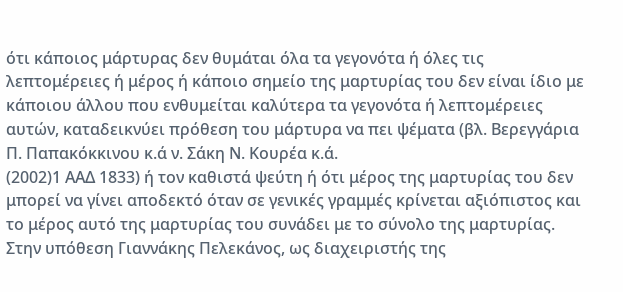ότι κάποιος μάρτυρας δεν θυμάται όλα τα γεγονότα ή όλες τις λεπτομέρειες ή μέρος ή κάποιο σημείο της μαρτυρίας του δεν είναι ίδιο με κάποιου άλλου που ενθυμείται καλύτερα τα γεγονότα ή λεπτομέρειες αυτών, καταδεικνύει πρόθεση του μάρτυρα να πει ψέματα (βλ. Βερεγγάρια Π. Παπακόκκινου κ.ά ν. Σάκη Ν. Κουρέα κ.ά.
(2002)1 ΑΑΔ 1833) ή τον καθιστά ψεύτη ή ότι μέρος της μαρτυρίας του δεν μπορεί να γίνει αποδεκτό όταν σε γενικές γραμμές κρίνεται αξιόπιστος και το μέρος αυτό της μαρτυρίας του συνάδει με το σύνολο της μαρτυρίας. Στην υπόθεση Γιαννάκης Πελεκάνος, ως διαχειριστής της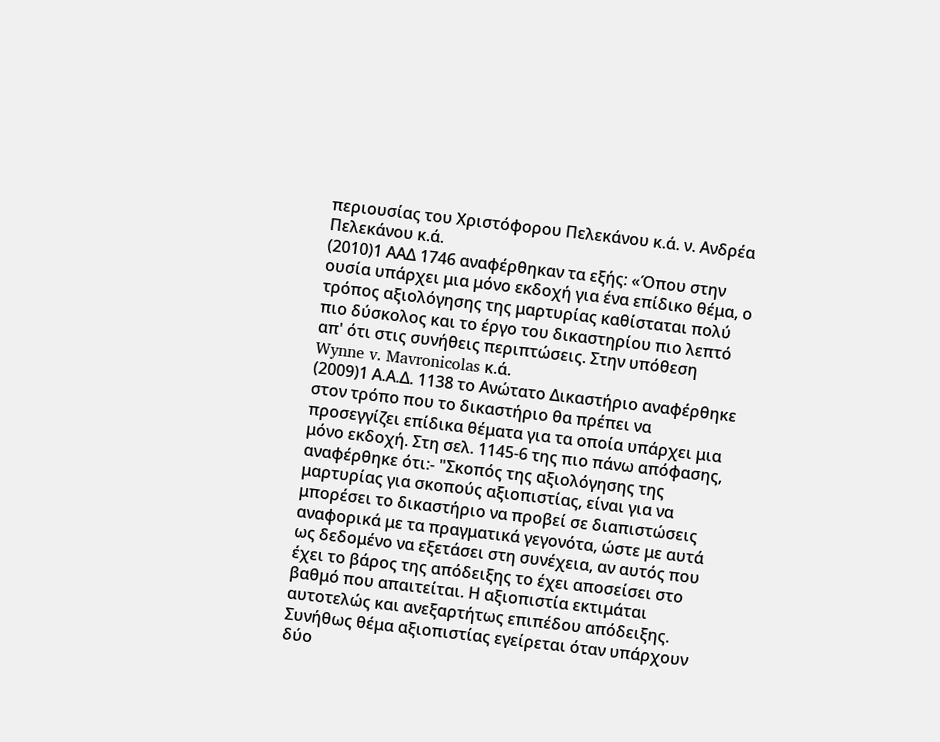περιουσίας του Χριστόφορου Πελεκάνου κ.ά. ν. Ανδρέα Πελεκάνου κ.ά.
(2010)1 ΑΑΔ 1746 αναφέρθηκαν τα εξής: «Όπου στην ουσία υπάρχει μια μόνο εκδοχή για ένα επίδικο θέμα, ο τρόπος αξιολόγησης της μαρτυρίας καθίσταται πολύ πιο δύσκολος και το έργο του δικαστηρίου πιο λεπτό απ' ότι στις συνήθεις περιπτώσεις. Στην υπόθεση Wynne v. Mavronicolas κ.ά.
(2009)1 Α.Α.Δ. 1138 το Ανώτατο Δικαστήριο αναφέρθηκε στον τρόπο που το δικαστήριο θα πρέπει να προσεγγίζει επίδικα θέματα για τα οποία υπάρχει μια μόνο εκδοχή. Στη σελ. 1145-6 της πιο πάνω απόφασης, αναφέρθηκε ότι:- "Σκοπός της αξιολόγησης της μαρτυρίας για σκοπούς αξιοπιστίας, είναι για να μπορέσει το δικαστήριο να προβεί σε διαπιστώσεις αναφορικά με τα πραγματικά γεγονότα, ώστε με αυτά ως δεδομένο να εξετάσει στη συνέχεια, αν αυτός που έχει το βάρος της απόδειξης το έχει αποσείσει στο βαθμό που απαιτείται. Η αξιοπιστία εκτιμάται αυτοτελώς και ανεξαρτήτως επιπέδου απόδειξης. Συνήθως θέμα αξιοπιστίας εγείρεται όταν υπάρχουν δύο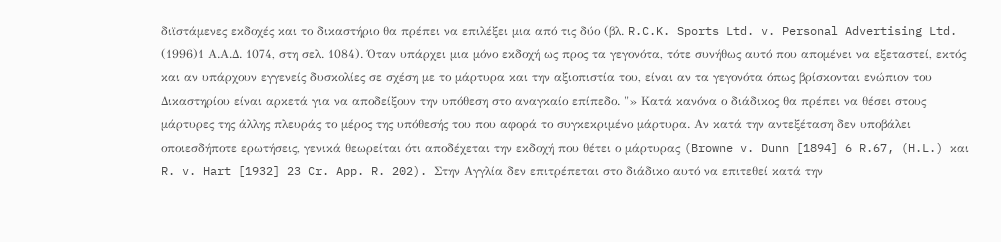διϊστάμενες εκδοχές και το δικαστήριο θα πρέπει να επιλέξει μια από τις δύο (βλ. R.C.K. Sports Ltd. v. Personal Advertising Ltd.
(1996)1 Α.Α.Δ. 1074, στη σελ. 1084). Όταν υπάρχει μια μόνο εκδοχή ως προς τα γεγονότα, τότε συνήθως αυτό που απομένει να εξεταστεί, εκτός και αν υπάρχουν εγγενείς δυσκολίες σε σχέση με το μάρτυρα και την αξιοπιστία του, είναι αν τα γεγονότα όπως βρίσκονται ενώπιον του Δικαστηρίου είναι αρκετά για να αποδείξουν την υπόθεση στο αναγκαίο επίπεδο. "» Κατά κανόνα ο διάδικος θα πρέπει να θέσει στους μάρτυρες της άλλης πλευράς το μέρος της υπόθεσής του που αφορά το συγκεκριμένο μάρτυρα. Αν κατά την αντεξέταση δεν υποβάλει οποιεσδήποτε ερωτήσεις, γενικά θεωρείται ότι αποδέχεται την εκδοχή που θέτει ο μάρτυρας (Browne v. Dunn [1894] 6 R.67, (H.L.) και R. v. Hart [1932] 23 Cr. App. R. 202). Στην Αγγλία δεν επιτρέπεται στο διάδικο αυτό να επιτεθεί κατά την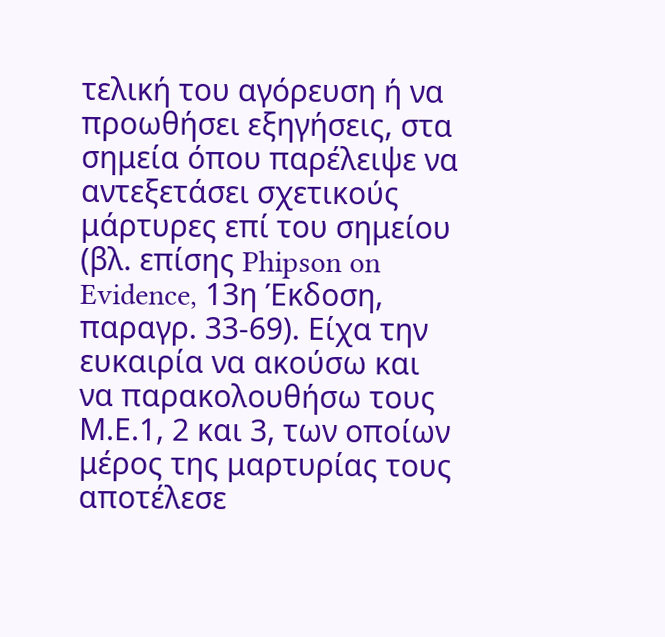τελική του αγόρευση ή να προωθήσει εξηγήσεις, στα σημεία όπου παρέλειψε να αντεξετάσει σχετικούς μάρτυρες επί του σημείου (βλ. επίσης Phipson on Evidence, 13η Έκδοση, παραγρ. 33-69). Είχα την ευκαιρία να ακούσω και να παρακολουθήσω τους Μ.Ε.1, 2 και 3, των οποίων μέρος της μαρτυρίας τους αποτέλεσε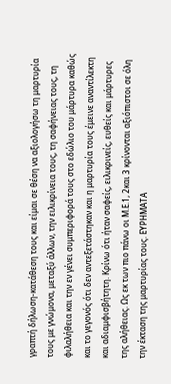γραπτή δήλωση-κατάθεση τους και είμαι σε θέση να αξιολογήσω τη μαρτυρία τους με γνώμονα, μεταξύ άλλων, την ειλικρίνεια τους, τη σαφήνειας τους, τη φιλαλήθεια και την εν γένει συμπεριφορά τους στο εδώλιο του μάρτυρα καθώς και το γεγονός ότι δεν αντεξετάστηκαν και η μαρτυρία τους έμεινε αναντίλεκτη και αδιαμφισβήτητη. Κρίνω ότι ήταν σαφείς, ειλικρινείς, ευθείς και μάρτυρες της αλήθειας. Ως εκ των πιο πάνω οι Μ.Ε.1, 2και 3 κρίνονται αξιόπιστοι σε όλη την έκταση της μαρτυρίας τους. ΕΥΡΗΜΑΤΑ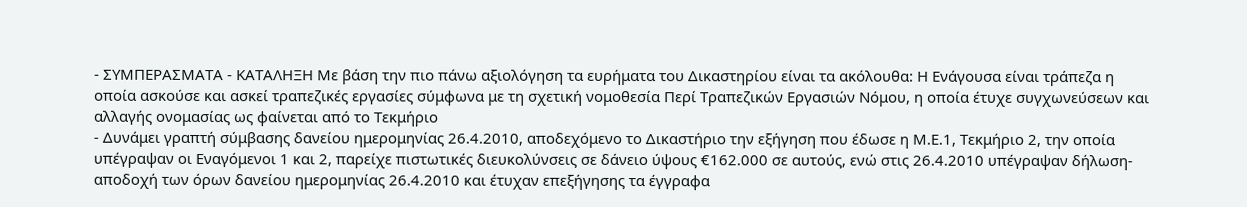- ΣΥΜΠΕΡΑΣΜΑΤΑ - ΚΑΤΑΛΗΞΗ Με βάση την πιο πάνω αξιολόγηση τα ευρήματα του Δικαστηρίου είναι τα ακόλουθα: Η Ενάγουσα είναι τράπεζα η οποία ασκούσε και ασκεί τραπεζικές εργασίες σύμφωνα με τη σχετική νομοθεσία Περί Τραπεζικών Εργασιών Νόμου, η οποία έτυχε συγχωνεύσεων και αλλαγής ονομασίας ως φαίνεται από το Τεκμήριο
- Δυνάμει γραπτή σύμβασης δανείου ημερομηνίας 26.4.2010, αποδεχόμενο το Δικαστήριο την εξήγηση που έδωσε η Μ.Ε.1, Τεκμήριο 2, την οποία υπέγραψαν οι Εναγόμενοι 1 και 2, παρείχε πιστωτικές διευκολύνσεις σε δάνειο ύψους €162.000 σε αυτούς, ενώ στις 26.4.2010 υπέγραψαν δήλωση-αποδοχή των όρων δανείου ημερομηνίας 26.4.2010 και έτυχαν επεξήγησης τα έγγραφα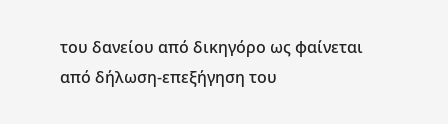του δανείου από δικηγόρο ως φαίνεται από δήλωση-επεξήγηση του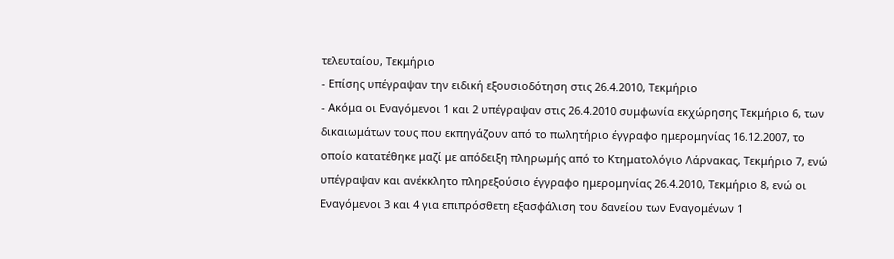τελευταίου, Τεκμήριο
- Επίσης υπέγραψαν την ειδική εξουσιοδότηση στις 26.4.2010, Τεκμήριο
- Ακόμα οι Εναγόμενοι 1 και 2 υπέγραψαν στις 26.4.2010 συμφωνία εκχώρησης Τεκμήριο 6, των δικαιωμάτων τους που εκπηγάζουν από το πωλητήριο έγγραφο ημερομηνίας 16.12.2007, το οποίο κατατέθηκε μαζί με απόδειξη πληρωμής από το Κτηματολόγιο Λάρνακας, Τεκμήριο 7, ενώ υπέγραψαν και ανέκκλητο πληρεξούσιο έγγραφο ημερομηνίας 26.4.2010, Τεκμήριο 8, ενώ οι Εναγόμενοι 3 και 4 για επιπρόσθετη εξασφάλιση του δανείου των Εναγομένων 1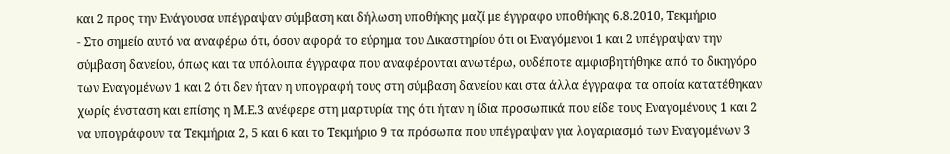και 2 προς την Ενάγουσα υπέγραψαν σύμβαση και δήλωση υποθήκης μαζί με έγγραφο υποθήκης 6.8.2010, Τεκμήριο
- Στο σημείο αυτό να αναφέρω ότι, όσον αφορά το εύρημα του Δικαστηρίου ότι οι Εναγόμενοι 1 και 2 υπέγραψαν την σύμβαση δανείου, όπως και τα υπόλοιπα έγγραφα που αναφέρονται ανωτέρω, ουδέποτε αμφισβητήθηκε από το δικηγόρο των Εναγομένων 1 και 2 ότι δεν ήταν η υπογραφή τους στη σύμβαση δανείου και στα άλλα έγγραφα τα οποία κατατέθηκαν χωρίς ένσταση και επίσης η Μ.Ε.3 ανέφερε στη μαρτυρία της ότι ήταν η ίδια προσωπικά που είδε τους Εναγομένους 1 και 2 να υπογράφουν τα Τεκμήρια 2, 5 και 6 και το Τεκμήριο 9 τα πρόσωπα που υπέγραψαν για λογαριασμό των Εναγομένων 3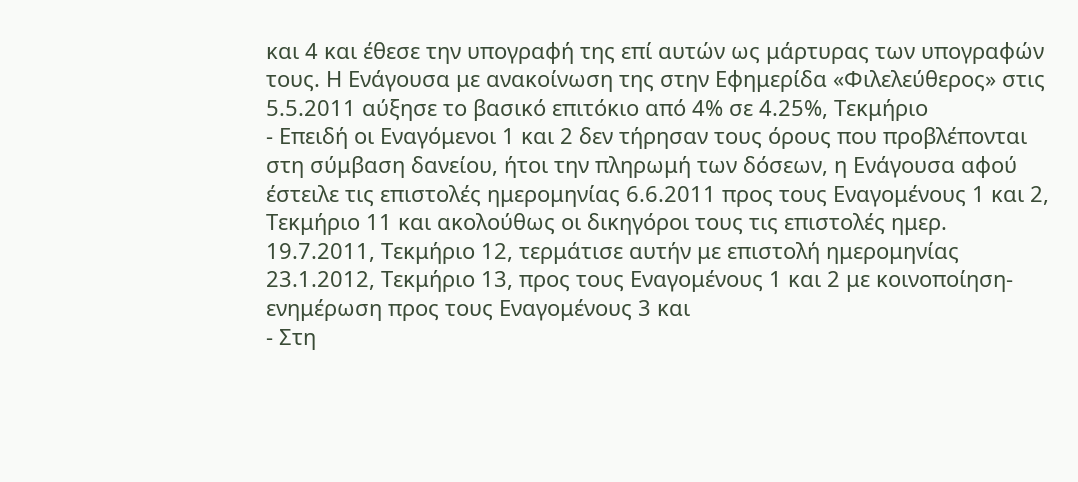και 4 και έθεσε την υπογραφή της επί αυτών ως μάρτυρας των υπογραφών τους. Η Ενάγουσα με ανακοίνωση της στην Εφημερίδα «Φιλελεύθερος» στις 5.5.2011 αύξησε το βασικό επιτόκιο από 4% σε 4.25%, Τεκμήριο
- Επειδή οι Εναγόμενοι 1 και 2 δεν τήρησαν τους όρους που προβλέπονται στη σύμβαση δανείου, ήτοι την πληρωμή των δόσεων, η Ενάγουσα αφού έστειλε τις επιστολές ημερομηνίας 6.6.2011 προς τους Εναγομένους 1 και 2, Τεκμήριο 11 και ακολούθως οι δικηγόροι τους τις επιστολές ημερ. 19.7.2011, Τεκμήριο 12, τερμάτισε αυτήν με επιστολή ημερομηνίας 23.1.2012, Τεκμήριο 13, προς τους Εναγομένους 1 και 2 με κοινοποίηση-ενημέρωση προς τους Εναγομένους 3 και
- Στη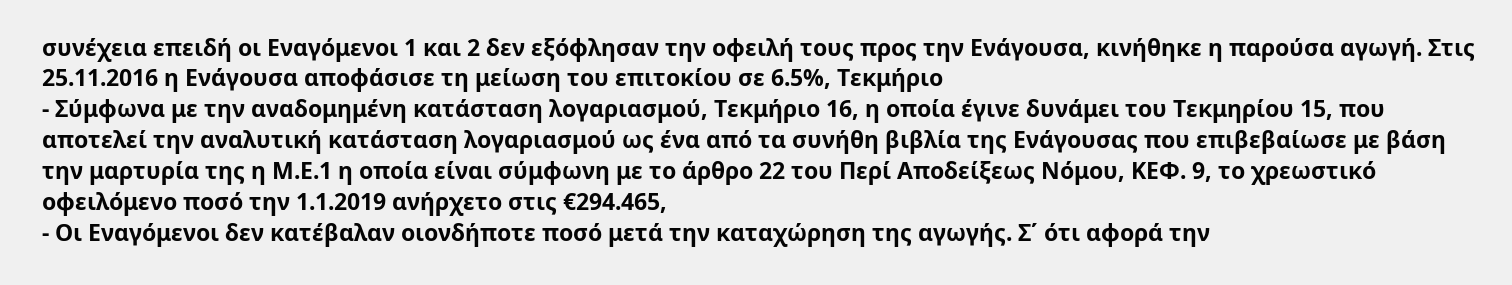συνέχεια επειδή οι Εναγόμενοι 1 και 2 δεν εξόφλησαν την οφειλή τους προς την Ενάγουσα, κινήθηκε η παρούσα αγωγή. Στις 25.11.2016 η Ενάγουσα αποφάσισε τη μείωση του επιτοκίου σε 6.5%, Τεκμήριο
- Σύμφωνα με την αναδομημένη κατάσταση λογαριασμού, Τεκμήριο 16, η οποία έγινε δυνάμει του Τεκμηρίου 15, που αποτελεί την αναλυτική κατάσταση λογαριασμού ως ένα από τα συνήθη βιβλία της Ενάγουσας που επιβεβαίωσε με βάση την μαρτυρία της η Μ.Ε.1 η οποία είναι σύμφωνη με το άρθρο 22 του Περί Αποδείξεως Νόμου, ΚΕΦ. 9, το χρεωστικό οφειλόμενο ποσό την 1.1.2019 ανήρχετο στις €294.465,
- Οι Εναγόμενοι δεν κατέβαλαν οιονδήποτε ποσό μετά την καταχώρηση της αγωγής. Σ΄ ότι αφορά την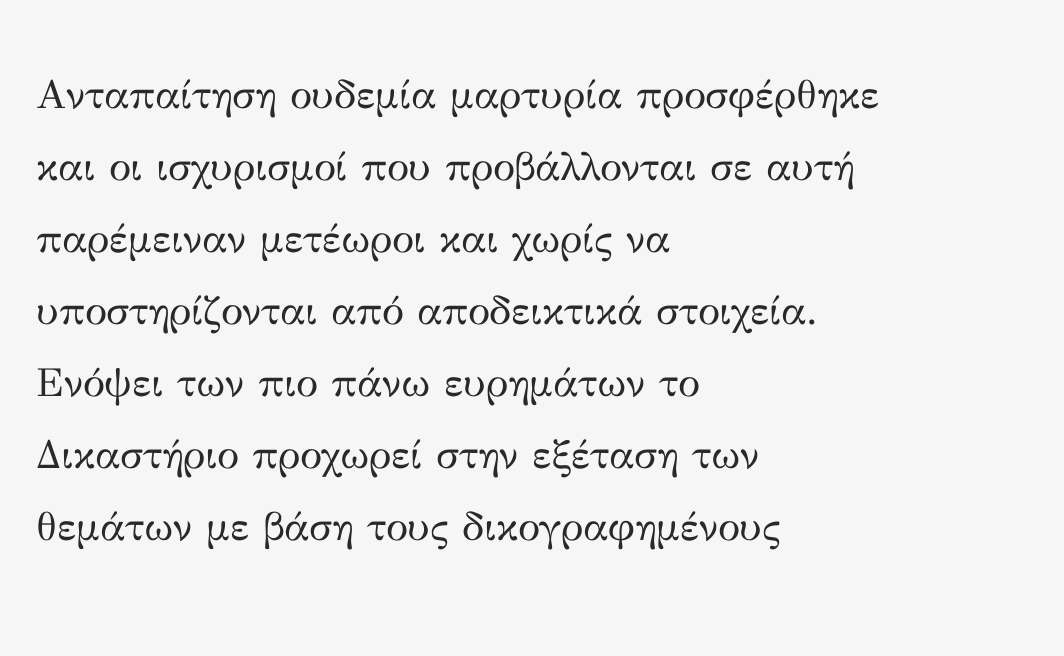Ανταπαίτηση ουδεμία μαρτυρία προσφέρθηκε και οι ισχυρισμοί που προβάλλονται σε αυτή παρέμειναν μετέωροι και χωρίς να υποστηρίζονται από αποδεικτικά στοιχεία. Ενόψει των πιο πάνω ευρημάτων το Δικαστήριο προχωρεί στην εξέταση των θεμάτων με βάση τους δικογραφημένους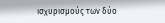ισχυρισμούς των δύο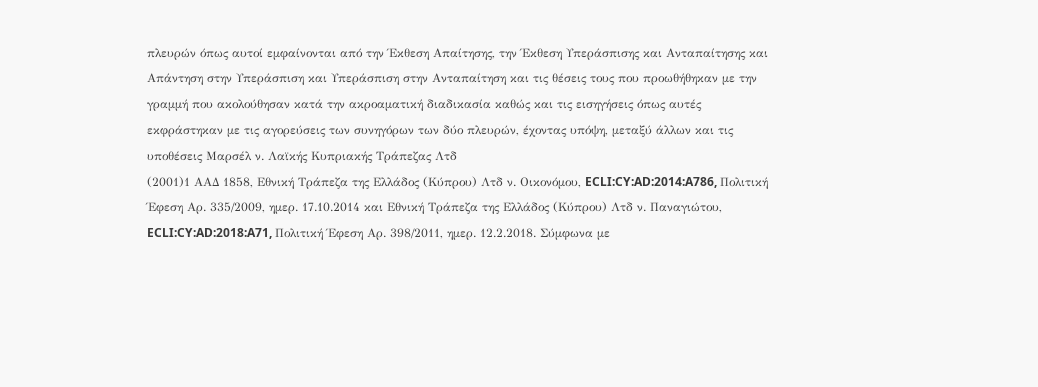πλευρών όπως αυτοί εμφαίνονται από την Έκθεση Απαίτησης, την Έκθεση Υπεράσπισης και Ανταπαίτησης και Απάντηση στην Υπεράσπιση και Υπεράσπιση στην Ανταπαίτηση και τις θέσεις τους που προωθήθηκαν με την γραμμή που ακολούθησαν κατά την ακροαματική διαδικασία καθώς και τις εισηγήσεις όπως αυτές εκφράστηκαν με τις αγορεύσεις των συνηγόρων των δύο πλευρών, έχοντας υπόψη, μεταξύ άλλων και τις υποθέσεις Μαρσέλ ν. Λαϊκής Κυπριακής Τράπεζας Λτδ
(2001)1 ΑΑΔ 1858, Εθνική Τράπεζα της Ελλάδος (Κύπρου) Λτδ ν. Οικονόμου, ECLI:CY:AD:2014:A786, Πολιτική Έφεση Αρ. 335/2009, ημερ. 17.10.2014 και Εθνική Τράπεζα της Ελλάδος (Κύπρου) Λτδ ν. Παναγιώτου, ECLI:CY:AD:2018:A71, Πολιτική Έφεση Αρ. 398/2011, ημερ. 12.2.2018. Σύμφωνα με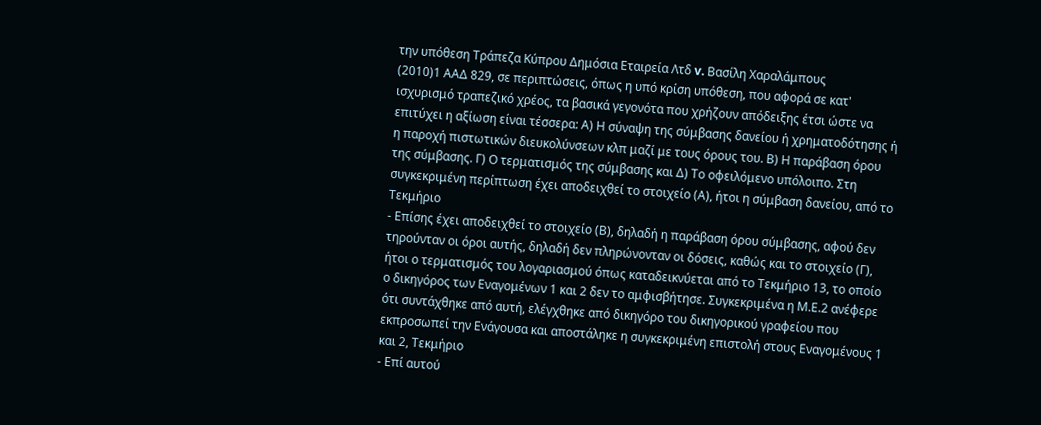την υπόθεση Τράπεζα Κύπρου Δημόσια Εταιρεία Λτδ v. Βασίλη Χαραλάμπους
(2010)1 ΑΑΔ 829, σε περιπτώσεις, όπως η υπό κρίση υπόθεση, που αφορά σε κατ' ισχυρισμό τραπεζικό χρέος, τα βασικά γεγονότα που χρήζουν απόδειξης έτσι ώστε να επιτύχει η αξίωση είναι τέσσερα: Α) Η σύναψη της σύμβασης δανείου ή χρηματοδότησης ή η παροχή πιστωτικών διευκολύνσεων κλπ μαζί με τους όρους του. Β) Η παράβαση όρου της σύμβασης. Γ) Ο τερματισμός της σύμβασης και Δ) Το οφειλόμενο υπόλοιπο. Στη συγκεκριμένη περίπτωση έχει αποδειχθεί το στοιχείο (Α), ήτοι η σύμβαση δανείου, από το Τεκμήριο
- Επίσης έχει αποδειχθεί το στοιχείο (Β), δηλαδή η παράβαση όρου σύμβασης, αφού δεν τηρούνταν οι όροι αυτής, δηλαδή δεν πληρώνονταν οι δόσεις, καθώς και το στοιχείο (Γ), ήτοι ο τερματισμός του λογαριασμού όπως καταδεικνύεται από το Τεκμήριο 13, το οποίο ο δικηγόρος των Εναγομένων 1 και 2 δεν το αμφισβήτησε. Συγκεκριμένα η Μ.Ε.2 ανέφερε ότι συντάχθηκε από αυτή, ελέγχθηκε από δικηγόρο του δικηγορικού γραφείου που εκπροσωπεί την Ενάγουσα και αποστάληκε η συγκεκριμένη επιστολή στους Εναγομένους 1 και 2, Τεκμήριο
- Επί αυτού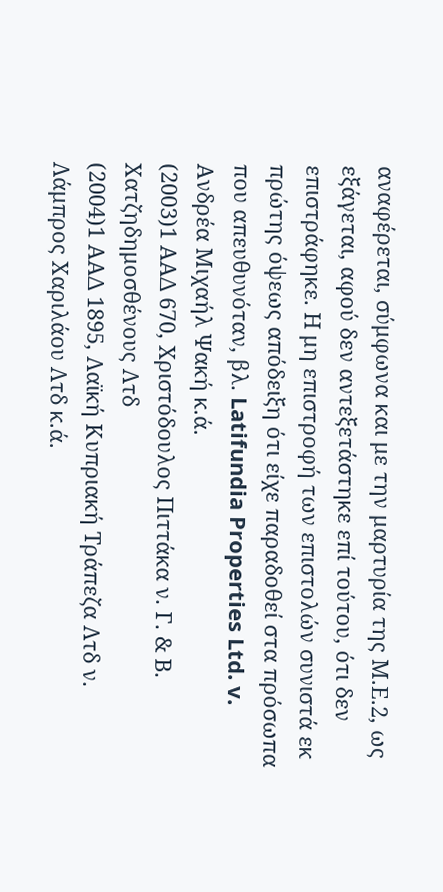αναφέρεται, σύμφωνα και με την μαρτυρία της Μ.Ε.2, ως εξάγεται, αφού δεν αντεξετάστηκε επί τούτου, ότι δεν επιστράφηκε. Η μη επιστροφή των επιστολών συνιστά εκ πρώτης όψεως απόδειξη ότι είχε παραδοθεί στα πρόσωπα που απευθυνόταν, βλ. Latifundia Properties Ltd. v. Ανδρέα Μιχαήλ Ψακή κ.ά.
(2003)1 ΑΑΔ 670, Χριστόδουλος Πιττάκα ν. Γ. & Β. Χατζηδημοσθένους Λτδ
(2004)1 ΑΑΔ 1895, Λαϊκή Κυπριακή Τράπεζα Λτδ ν. Λάμπρος Χαριλάου Λτδ κ.ά.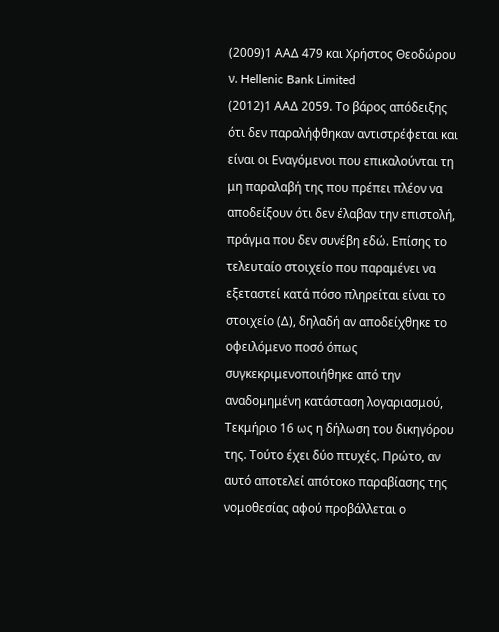(2009)1 ΑΑΔ 479 και Χρήστος Θεοδώρου ν. Hellenic Bank Limited
(2012)1 ΑΑΔ 2059. Το βάρος απόδειξης ότι δεν παραλήφθηκαν αντιστρέφεται και είναι οι Εναγόμενοι που επικαλούνται τη μη παραλαβή της που πρέπει πλέον να αποδείξουν ότι δεν έλαβαν την επιστολή, πράγμα που δεν συνέβη εδώ. Επίσης το τελευταίο στοιχείο που παραμένει να εξεταστεί κατά πόσο πληρείται είναι το στοιχείο (Δ), δηλαδή αν αποδείχθηκε το οφειλόμενο ποσό όπως συγκεκριμενοποιήθηκε από την αναδομημένη κατάσταση λογαριασμού, Τεκμήριο 16 ως η δήλωση του δικηγόρου της. Τούτο έχει δύο πτυχές. Πρώτο, αν αυτό αποτελεί απότοκο παραβίασης της νομοθεσίας αφού προβάλλεται ο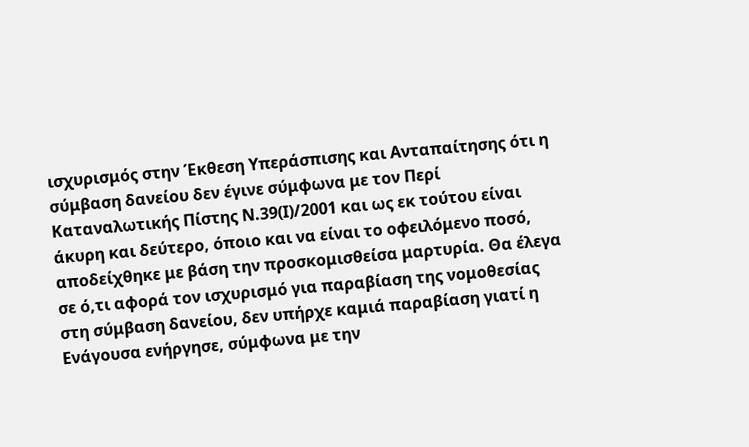ισχυρισμός στην Έκθεση Υπεράσπισης και Ανταπαίτησης ότι η σύμβαση δανείου δεν έγινε σύμφωνα με τον Περί Καταναλωτικής Πίστης Ν.39(Ι)/2001 και ως εκ τούτου είναι άκυρη και δεύτερο, όποιο και να είναι το οφειλόμενο ποσό, αποδείχθηκε με βάση την προσκομισθείσα μαρτυρία. Θα έλεγα σε ό,τι αφορά τον ισχυρισμό για παραβίαση της νομοθεσίας στη σύμβαση δανείου, δεν υπήρχε καμιά παραβίαση γιατί η Ενάγουσα ενήργησε, σύμφωνα με την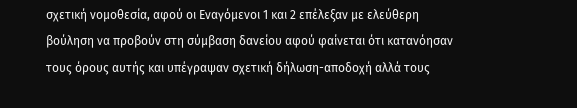σχετική νομοθεσία, αφού οι Εναγόμενοι 1 και 2 επέλεξαν με ελεύθερη βούληση να προβούν στη σύμβαση δανείου αφού φαίνεται ότι κατανόησαν τους όρους αυτής και υπέγραψαν σχετική δήλωση-αποδοχή αλλά τους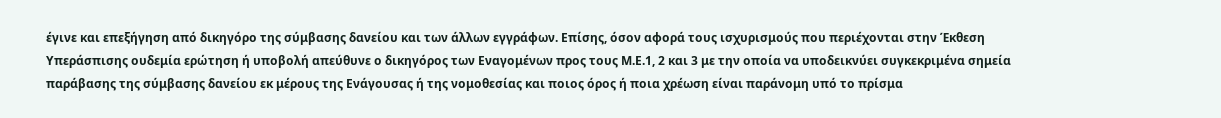έγινε και επεξήγηση από δικηγόρο της σύμβασης δανείου και των άλλων εγγράφων. Επίσης, όσον αφορά τους ισχυρισμούς που περιέχονται στην Έκθεση Υπεράσπισης ουδεμία ερώτηση ή υποβολή απεύθυνε ο δικηγόρος των Εναγομένων προς τους Μ.Ε.1, 2 και 3 με την οποία να υποδεικνύει συγκεκριμένα σημεία παράβασης της σύμβασης δανείου εκ μέρους της Ενάγουσας ή της νομοθεσίας και ποιος όρος ή ποια χρέωση είναι παράνομη υπό το πρίσμα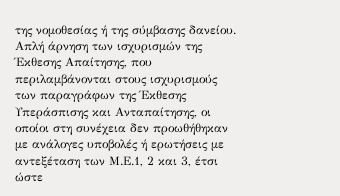της νομοθεσίας ή της σύμβασης δανείου. Απλή άρνηση των ισχυρισμών της Έκθεσης Απαίτησης, που περιλαμβάνονται στους ισχυρισμούς των παραγράφων της Έκθεσης Υπεράσπισης και Ανταπαίτησης, οι οποίοι στη συνέχεια δεν προωθήθηκαν με ανάλογες υποβολές ή ερωτήσεις με αντεξέταση των Μ.Ε.1, 2 και 3, έτσι ώστε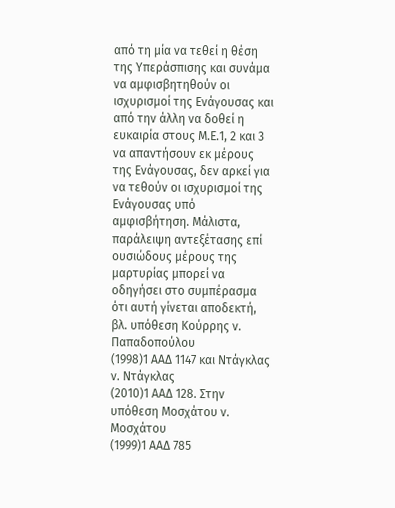από τη μία να τεθεί η θέση της Υπεράσπισης και συνάμα να αμφισβητηθούν οι ισχυρισμοί της Ενάγουσας και από την άλλη να δοθεί η ευκαιρία στους Μ.Ε.1, 2 και 3 να απαντήσουν εκ μέρους της Ενάγουσας, δεν αρκεί για να τεθούν οι ισχυρισμοί της Ενάγουσας υπό αμφισβήτηση. Μάλιστα, παράλειψη αντεξέτασης επί ουσιώδους μέρους της μαρτυρίας μπορεί να οδηγήσει στο συμπέρασμα ότι αυτή γίνεται αποδεκτή, βλ. υπόθεση Κούρρης ν. Παπαδοπούλου
(1998)1 ΑΑΔ 1147 και Ντάγκλας ν. Ντάγκλας
(2010)1 ΑΑΔ 128. Στην υπόθεση Μοσχάτου ν. Μοσχάτου
(1999)1 ΑΑΔ 785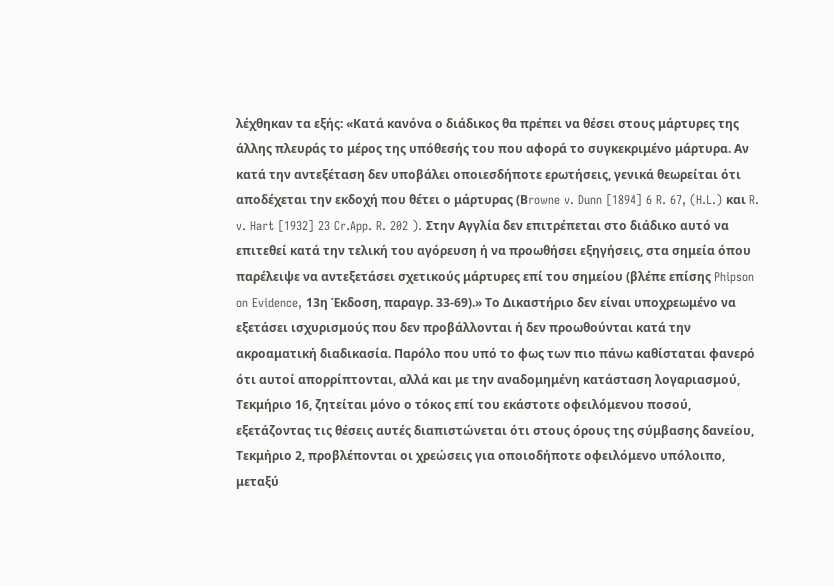λέχθηκαν τα εξής: «Κατά κανόνα ο διάδικος θα πρέπει να θέσει στους μάρτυρες της άλλης πλευράς το μέρος της υπόθεσής του που αφορά το συγκεκριμένο μάρτυρα. Αν κατά την αντεξέταση δεν υποβάλει οποιεσδήποτε ερωτήσεις, γενικά θεωρείται ότι αποδέχεται την εκδοχή που θέτει ο μάρτυρας (Βrowne v. Dunn [1894] 6 R. 67, (H.L.) και R. v. Hart [1932] 23 Cr.App. R. 202 ). Στην Αγγλία δεν επιτρέπεται στο διάδικο αυτό να επιτεθεί κατά την τελική του αγόρευση ή να προωθήσει εξηγήσεις, στα σημεία όπου παρέλειψε να αντεξετάσει σχετικούς μάρτυρες επί του σημείου (βλέπε επίσης Phipson on Evidence, 13η Έκδοση, παραγρ. 33-69).» Το Δικαστήριο δεν είναι υποχρεωμένο να εξετάσει ισχυρισμούς που δεν προβάλλονται ή δεν προωθούνται κατά την ακροαματική διαδικασία. Παρόλο που υπό το φως των πιο πάνω καθίσταται φανερό ότι αυτοί απορρίπτονται, αλλά και με την αναδομημένη κατάσταση λογαριασμού, Τεκμήριο 16, ζητείται μόνο ο τόκος επί του εκάστοτε οφειλόμενου ποσού, εξετάζοντας τις θέσεις αυτές διαπιστώνεται ότι στους όρους της σύμβασης δανείου, Τεκμήριο 2, προβλέπονται οι χρεώσεις για οποιοδήποτε οφειλόμενο υπόλοιπο, μεταξύ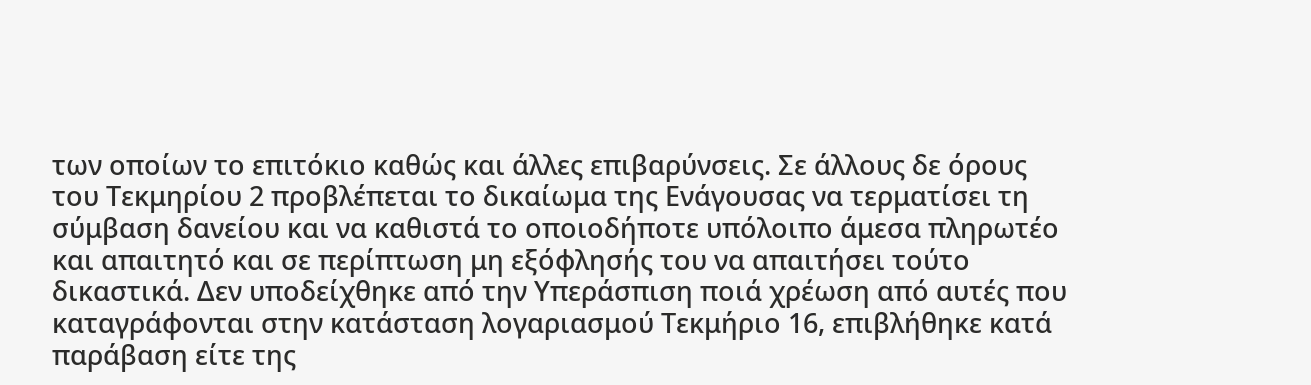των οποίων το επιτόκιο καθώς και άλλες επιβαρύνσεις. Σε άλλους δε όρους του Τεκμηρίου 2 προβλέπεται το δικαίωμα της Ενάγουσας να τερματίσει τη σύμβαση δανείου και να καθιστά το οποιοδήποτε υπόλοιπο άμεσα πληρωτέο και απαιτητό και σε περίπτωση μη εξόφλησής του να απαιτήσει τούτο δικαστικά. Δεν υποδείχθηκε από την Υπεράσπιση ποιά χρέωση από αυτές που καταγράφονται στην κατάσταση λογαριασμού Τεκμήριο 16, επιβλήθηκε κατά παράβαση είτε της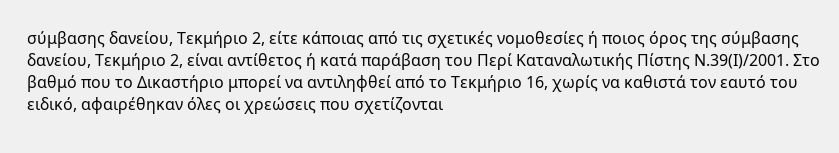σύμβασης δανείου, Τεκμήριο 2, είτε κάποιας από τις σχετικές νομοθεσίες ή ποιος όρος της σύμβασης δανείου, Τεκμήριο 2, είναι αντίθετος ή κατά παράβαση του Περί Καταναλωτικής Πίστης Ν.39(Ι)/2001. Στο βαθμό που το Δικαστήριο μπορεί να αντιληφθεί από το Τεκμήριο 16, χωρίς να καθιστά τον εαυτό του ειδικό, αφαιρέθηκαν όλες οι χρεώσεις που σχετίζονται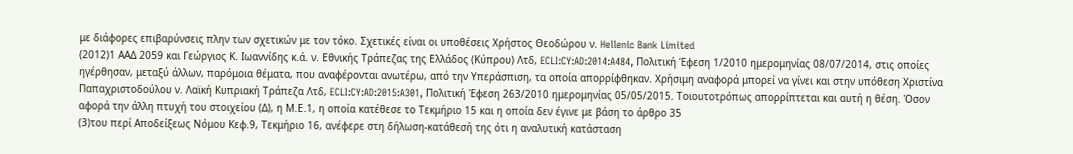με διάφορες επιβαρύνσεις πλην των σχετικών με τον τόκο. Σχετικές είναι οι υποθέσεις Χρήστος Θεοδώρου ν. Hellenic Bank Limited
(2012)1 ΑΑΔ 2059 και Γεώργιος Κ. Ιωαννίδης κ.ά. ν. Εθνικής Τράπεζας της Ελλάδος (Κύπρου) Λτδ, ECLI:CY:AD:2014:A484, Πολιτική Έφεση 1/2010 ημερομηνίας 08/07/2014, στις οποίες ηγέρθησαν, μεταξύ άλλων, παρόμοια θέματα, που αναφέρονται ανωτέρω, από την Υπεράσπιση, τα οποία απορρίφθηκαν. Χρήσιμη αναφορά μπορεί να γίνει και στην υπόθεση Χριστίνα Παπαχριστοδούλου ν. Λαϊκή Κυπριακή Τράπεζα Λτδ, ECLI:CY:AD:2015:A301, Πολιτική Έφεση 263/2010 ημερομηνίας 05/05/2015. Τοιουτοτρόπως απορρίπτεται και αυτή η θέση. Όσον αφορά την άλλη πτυχή του στοιχείου (Δ), η Μ.Ε.1, η οποία κατέθεσε το Τεκμήριο 15 και η οποία δεν έγινε με βάση το άρθρο 35
(3)του περί Αποδείξεως Νόμου Κεφ.9, Τεκμήριο 16, ανέφερε στη δήλωση-κατάθεσή της ότι η αναλυτική κατάσταση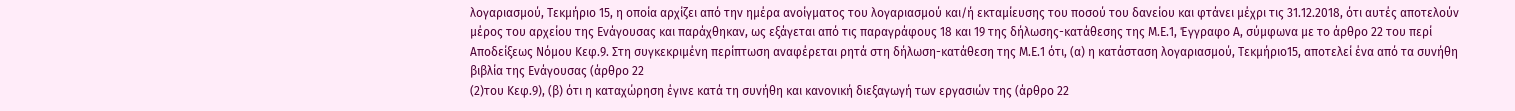λογαριασμού, Τεκμήριο 15, η οποία αρχίζει από την ημέρα ανοίγματος του λογαριασμού και/ή εκταμίευσης του ποσού του δανείου και φτάνει μέχρι τις 31.12.2018, ότι αυτές αποτελούν μέρος του αρχείου της Ενάγουσας και παράχθηκαν, ως εξάγεται από τις παραγράφους 18 και 19 της δήλωσης-κατάθεσης της Μ.Ε.1, Έγγραφο Α, σύμφωνα με το άρθρο 22 του περί Αποδείξεως Νόμου Κεφ.9. Στη συγκεκριμένη περίπτωση αναφέρεται ρητά στη δήλωση-κατάθεση της Μ.Ε.1 ότι, (α) η κατάσταση λογαριασμού, Τεκμήριο15, αποτελεί ένα από τα συνήθη βιβλία της Ενάγουσας (άρθρο 22
(2)του Κεφ.9), (β) ότι η καταχώρηση έγινε κατά τη συνήθη και κανονική διεξαγωγή των εργασιών της (άρθρο 22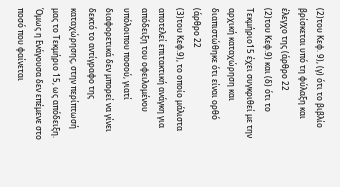(2)του Κεφ. 9), (γ) ότι το βιβλίο βρίσκεται υπό τη φύλαξη και έλεγχο της (άρθρο 22
(2)του Κεφ.9) και (δ) ότι το Τεκμήριο15 έχει συγκριθεί με την αρχική καταχώρηση και διαπιστώθηκε ότι είναι ορθό (άρθρο 22
(3)του Κεφ.9), το οποίο μάλιστα αποτελεί επιτακτική ανάγκη για απόδειξη του οφειλομένου υπόλοιπου ποσού, γιατί διαφορετικά δεν μπορεί να γίνει δεκτό το αντίγραφο της καταχώρησης, στην περίπτωσή μας το Τεκμήριο 15, ως απόδειξη. Όμως η Ενάγουσα δεν επέμενε στο ποσό που φαίνεται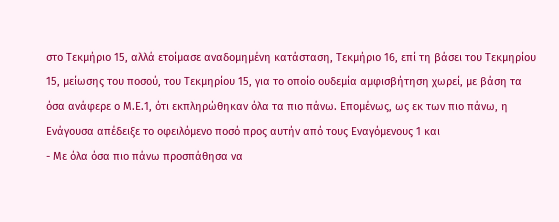στο Τεκμήριο 15, αλλά ετοίμασε αναδομημένη κατάσταση, Τεκμήριο 16, επί τη βάσει του Τεκμηρίου 15, μείωσης του ποσού, του Τεκμηρίου 15, για το οποίο ουδεμία αμφισβήτηση χωρεί, με βάση τα όσα ανάφερε ο Μ.Ε.1, ότι εκπληρώθηκαν όλα τα πιο πάνω. Επομένως, ως εκ των πιο πάνω, η Ενάγουσα απέδειξε το οφειλόμενο ποσό προς αυτήν από τους Εναγόμενους 1 και
- Με όλα όσα πιο πάνω προσπάθησα να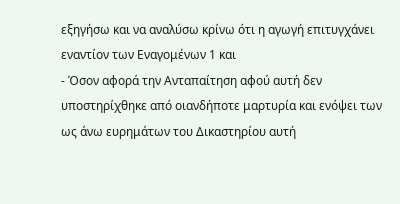εξηγήσω και να αναλύσω κρίνω ότι η αγωγή επιτυγχάνει εναντίον των Εναγομένων 1 και
- Όσον αφορά την Ανταπαίτηση αφού αυτή δεν υποστηρίχθηκε από οιανδήποτε μαρτυρία και ενόψει των ως άνω ευρημάτων του Δικαστηρίου αυτή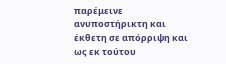παρέμεινε ανυποστήρικτη και έκθετη σε απόρριψη και ως εκ τούτου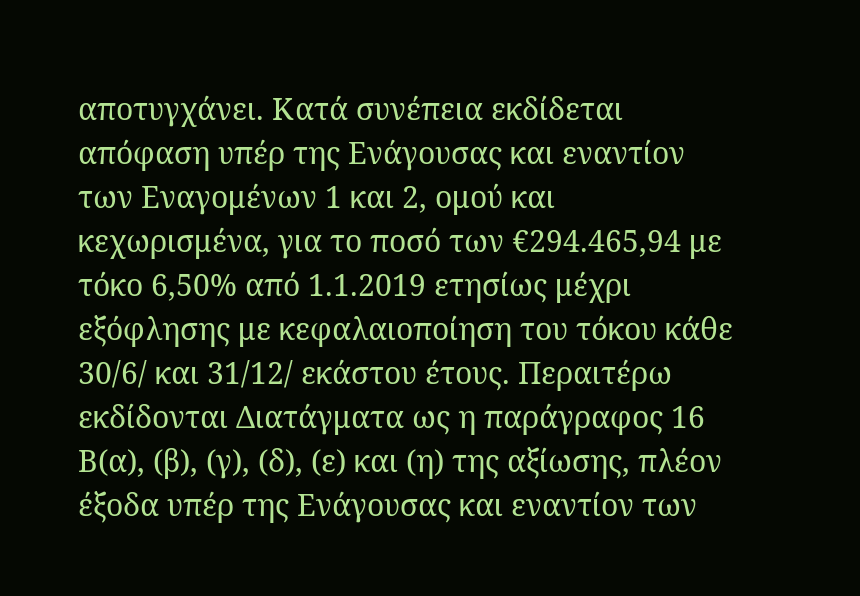αποτυγχάνει. Κατά συνέπεια εκδίδεται απόφαση υπέρ της Ενάγουσας και εναντίον των Εναγομένων 1 και 2, ομού και κεχωρισμένα, για το ποσό των €294.465,94 με τόκο 6,50% από 1.1.2019 ετησίως μέχρι εξόφλησης με κεφαλαιοποίηση του τόκου κάθε 30/6/ και 31/12/ εκάστου έτους. Περαιτέρω εκδίδονται Διατάγματα ως η παράγραφος 16 Β(α), (β), (γ), (δ), (ε) και (η) της αξίωσης, πλέον έξοδα υπέρ της Ενάγουσας και εναντίον των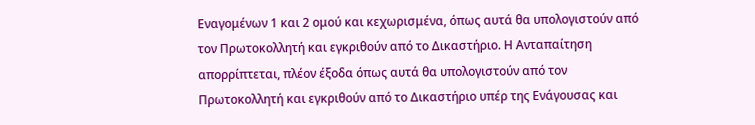Εναγομένων 1 και 2 ομού και κεχωρισμένα, όπως αυτά θα υπολογιστούν από τον Πρωτοκολλητή και εγκριθούν από το Δικαστήριο. Η Ανταπαίτηση απορρίπτεται, πλέον έξοδα όπως αυτά θα υπολογιστούν από τον Πρωτοκολλητή και εγκριθούν από το Δικαστήριο υπέρ της Ενάγουσας και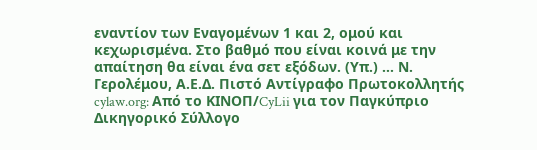εναντίον των Εναγομένων 1 και 2, ομού και κεχωρισμένα. Στο βαθμό που είναι κοινά με την απαίτηση θα είναι ένα σετ εξόδων. (Υπ.) ... Ν. Γερολέμου, Α.Ε.Δ. Πιστό Αντίγραφο Πρωτοκολλητής cylaw.org: Από το ΚΙΝOΠ/CyLii για τον Παγκύπριο Δικηγορικό Σύλλογο